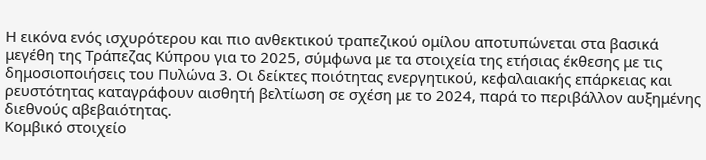Η εικόνα ενός ισχυρότερου και πιο ανθεκτικού τραπεζικού ομίλου αποτυπώνεται στα βασικά μεγέθη της Τράπεζας Κύπρου για το 2025, σύμφωνα με τα στοιχεία της ετήσιας έκθεσης με τις δημοσιοποιήσεις του Πυλώνα 3. Οι δείκτες ποιότητας ενεργητικού, κεφαλαιακής επάρκειας και ρευστότητας καταγράφουν αισθητή βελτίωση σε σχέση με το 2024, παρά το περιβάλλον αυξημένης διεθνούς αβεβαιότητας.
Κομβικό στοιχείο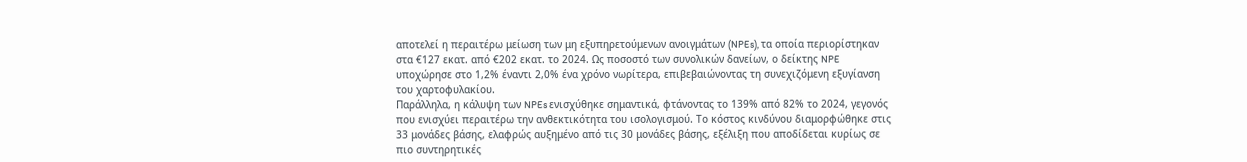αποτελεί η περαιτέρω μείωση των μη εξυπηρετούμενων ανοιγμάτων (NPEs), τα οποία περιορίστηκαν στα €127 εκατ. από €202 εκατ. το 2024. Ως ποσοστό των συνολικών δανείων, ο δείκτης NPE υποχώρησε στο 1,2% έναντι 2,0% ένα χρόνο νωρίτερα, επιβεβαιώνοντας τη συνεχιζόμενη εξυγίανση του χαρτοφυλακίου.
Παράλληλα, η κάλυψη των NPEs ενισχύθηκε σημαντικά, φτάνοντας το 139% από 82% το 2024, γεγονός που ενισχύει περαιτέρω την ανθεκτικότητα του ισολογισμού. Το κόστος κινδύνου διαμορφώθηκε στις 33 μονάδες βάσης, ελαφρώς αυξημένο από τις 30 μονάδες βάσης, εξέλιξη που αποδίδεται κυρίως σε πιο συντηρητικές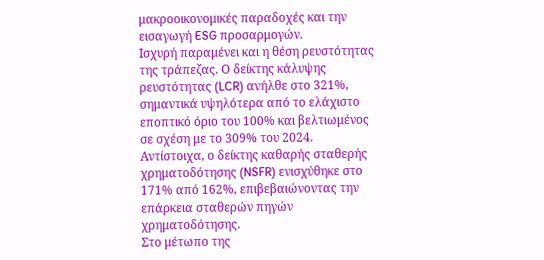μακροοικονομικές παραδοχές και την εισαγωγή ESG προσαρμογών.
Ισχυρή παραμένει και η θέση ρευστότητας της τράπεζας. Ο δείκτης κάλυψης ρευστότητας (LCR) ανήλθε στο 321%, σημαντικά υψηλότερα από το ελάχιστο εποπτικό όριο του 100% και βελτιωμένος σε σχέση με το 309% του 2024. Αντίστοιχα, ο δείκτης καθαρής σταθερής χρηματοδότησης (NSFR) ενισχύθηκε στο 171% από 162%, επιβεβαιώνοντας την επάρκεια σταθερών πηγών χρηματοδότησης.
Στο μέτωπο της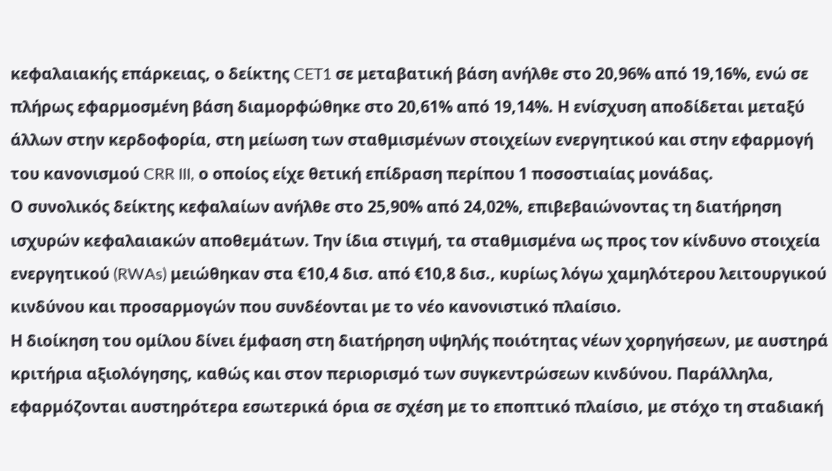κεφαλαιακής επάρκειας, ο δείκτης CET1 σε μεταβατική βάση ανήλθε στο 20,96% από 19,16%, ενώ σε πλήρως εφαρμοσμένη βάση διαμορφώθηκε στο 20,61% από 19,14%. Η ενίσχυση αποδίδεται μεταξύ άλλων στην κερδοφορία, στη μείωση των σταθμισμένων στοιχείων ενεργητικού και στην εφαρμογή του κανονισμού CRR III, ο οποίος είχε θετική επίδραση περίπου 1 ποσοστιαίας μονάδας.
Ο συνολικός δείκτης κεφαλαίων ανήλθε στο 25,90% από 24,02%, επιβεβαιώνοντας τη διατήρηση ισχυρών κεφαλαιακών αποθεμάτων. Την ίδια στιγμή, τα σταθμισμένα ως προς τον κίνδυνο στοιχεία ενεργητικού (RWAs) μειώθηκαν στα €10,4 δισ. από €10,8 δισ., κυρίως λόγω χαμηλότερου λειτουργικού κινδύνου και προσαρμογών που συνδέονται με το νέο κανονιστικό πλαίσιο.
Η διοίκηση του ομίλου δίνει έμφαση στη διατήρηση υψηλής ποιότητας νέων χορηγήσεων, με αυστηρά κριτήρια αξιολόγησης, καθώς και στον περιορισμό των συγκεντρώσεων κινδύνου. Παράλληλα, εφαρμόζονται αυστηρότερα εσωτερικά όρια σε σχέση με το εποπτικό πλαίσιο, με στόχο τη σταδιακή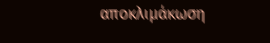αποκλιμάκωση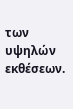των υψηλών εκθέσεων.